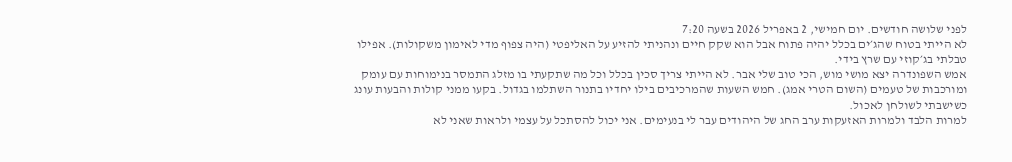לפני שלושה חודשים. יום חמישי, 2 באפריל 2026 בשעה 7:20
לא הייתי בטוח שהג׳ים בכלל יהיה פתוח אבל הוא שקק חיים ונהניתי להזיע על האליפטי (היה צפוף מדי לאימון משקולות). אפילו טבלתי בג׳קוזי עם שרץ בידי.
אמש השפונדרה יצא מושי מוש, הכי טוב שלי אבר. לא הייתי צריך סכין בכלל וכל מה שתקעתי בו מזלג התמסר בנימוחות עם עומק ומורכבות של טעמים (השום הטרי אמג). חמש השעות שהמרכיבים בילו יחדיו בתנור השתלמו בגדול. בקעו ממני קולות והבעות עונג כשישבתי לשולחן לאכול.
למרות הלבד ולמרות האזעקות ערב החג של היהודים עבר לי בנעימים. אני יכול להסתכל על עצמי ולראות שאני לא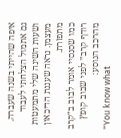איפה שהייתי בשנה שעברה. גם אתמול הצלחתי לעבוד ושעות השינה שלי מתמעטות מעצמן. נראה שעננת הדיכאון מתפזרת.
כמו שסנסיי אומר לבוב ב״קרב רודף קרב״ לפני שבוב קופץ מהרכב הנוסע:
״You know what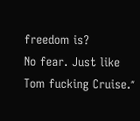freedom is?
No fear. Just like Tom fucking Cruise.״